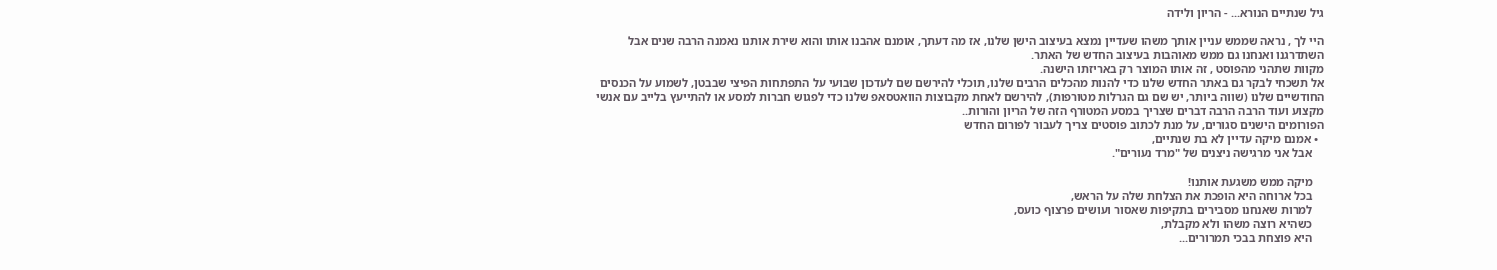גיל שנתיים הנורא... - הריון ולידה

היי לך , נראה שממש עניין אותך משהו שעדיין נמצא בעיצוב הישן שלנו, אז מה דעתך, אומנם אהבנו אותו והוא שירת אותנו נאמנה הרבה שנים אבל השתדרגנו ואנחנו גם ממש מאוהבות בעיצוב החדש של האתר.
מקוות שתהני מהפוסט , זה אותו המוצר רק באריזתו הישנה.
אל תשכחי לבקר גם באתר החדש שלנו כדי להנות מהכלים הרבים שלנו, תוכלי להירשם שם לעדכון שבועי על התפתחות הפיצי שבבטן, לשמוע על הכנסים החודשיים שלנו (שווה ביותר, יש שם גם הגרלות מטורפות), להירשם לאחת מקבוצות הוואטסאפ שלנו כדי לפגוש חברות למסע או להתייעץ בלייב עם אנשי מקצוע ועוד הרבה הרבה דברים שצריך במסע המטורף הזה של הריון והורות..
הפורומים הישנים סגורים, על מנת לכתוב פוסטים צריך לעבור לפורום החדש
  • אמנם מיקה עדיין לא בת שנתיים,
    אבל אני מרגישה ניצנים של "מרד נעורים".

    מיקה ממש משגעת אותנו!
    בכל ארוחה היא הופכת את הצלחת שלה על הראש,
    למרות שאנחנו מסבירים בתקיפות שאסור ועושים פרצוף כועס,
    כשהיא רוצה משהו ולא מקבלת,
    היא פוצחת בבכי תמרורים...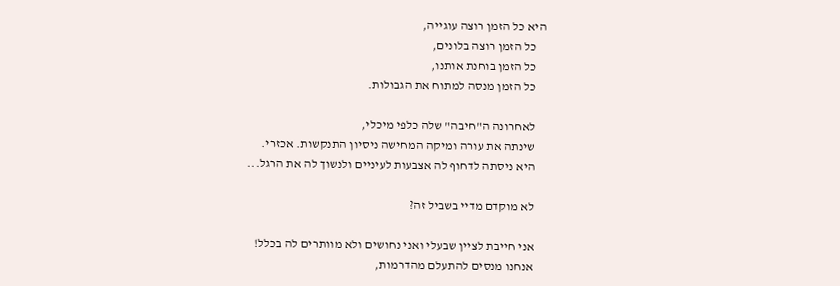היא כל הזמן רוצה עוגייה,
    כל הזמן רוצה בלונים,
    כל הזמן בוחנת אותנו,
    כל הזמן מנסה למתוח את הגבולות.

    לאחרונה ה"חיבה" שלה כלפי מיכלי,
    שינתה את עורה ומיקה המחישה ניסיון התנקשות. אכזרי.
    היא ניסתה לדחוף לה אצבעות לעיניים ולנשוך לה את הרגל...

    לא מוקדם מדיי בשביל זה?

    אני חייבת לציין שבעלי ואני נחושים ולא מוותרים לה בכלל!
    אנחנו מנסים להתעלם מהדרמות,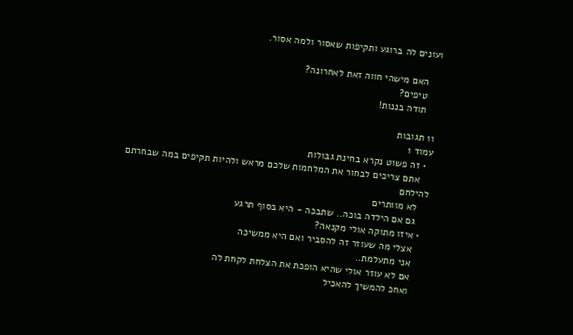ועונים לה ברוגע ותקיפות שאסור ולמה אסור.

    האם מישהי חווה זאת לאחרונה?
    טיפים?
    תודה בננות!

11 תגובות
עמוד 1
  • זה פשוט נקרא בחינת גבולות
    אתם צריכים לבחור את המלחמות שלכם מראש ולהיות תקיפים במה שבחרתם להילחם
    לא מוותרים
    גם אם הילדה בוכה.. שתבכה - היא בסוף תרגע
  • איזו מתוקה אולי מקנאה?
    אצלי מה שעוזר זה להסביר ואם היא ממשיכה
    אני מתעלמת..
    אם לא עוזר אולי שהיא הופכת את הצלחת לקחת לה
    ואחכ להמשיך להאכיל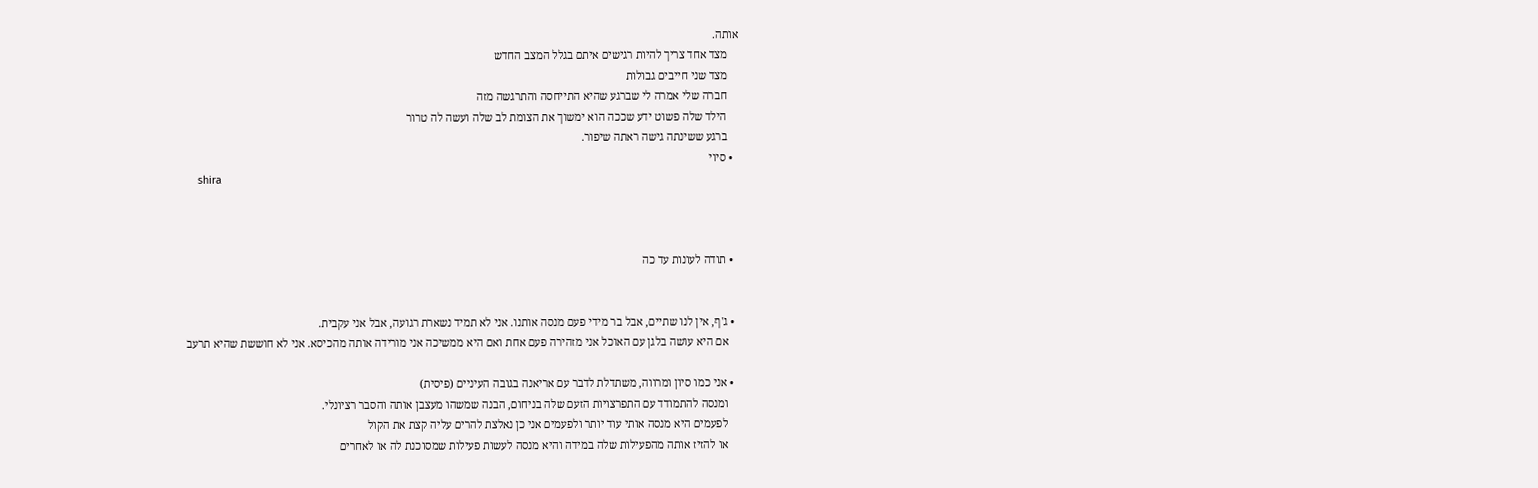אותה.
    מצד אחד צריך להיות רגישים איתם בגלל המצב החדש
    מצד שני חייבים גבולות
    חברה שלי אמרה לי שברגע שהיא התייחסה והתרגשה מזה
    הילד שלה פשוט ידע שככה הוא ימשוך את הצומת לב שלה ועשה לה טרור
    ברגע ששינתה גישה ראתה שיפור.
  • סיוי
    shira



  • תודה לעונות עד כה


  • ג'ף, אין לנו שתיים, אבל בר מידי פעם מנסה אותנו. אני לא תמיד נשארת רגועה, אבל אני עקבית.
    אם היא עושה בלגן עם האוכל אני מזהירה פעם אחת ואם היא ממשיכה אני מורידה אותה מהכיסא. אני לא חוששת שהיא תרעב

  • אני כמו סיון ומרווה, משתדלת לדבר עם אריאנה בגובה העיניים (פיסית)
    ומנסה להתמודד עם התפרצויות הזעם שלה בניחום, הבנה שמשהו מעצבן אותה והסבר רציונלי.
    לפעמים היא מנסה אותי עוד יותר ולפעמים אני כן נאלצת להרים עליה קצת את הקול
    או להזיז אותה מהפעילות שלה במידה והיא מנסה לעשות פעילות שמסוכנת לה או לאחרים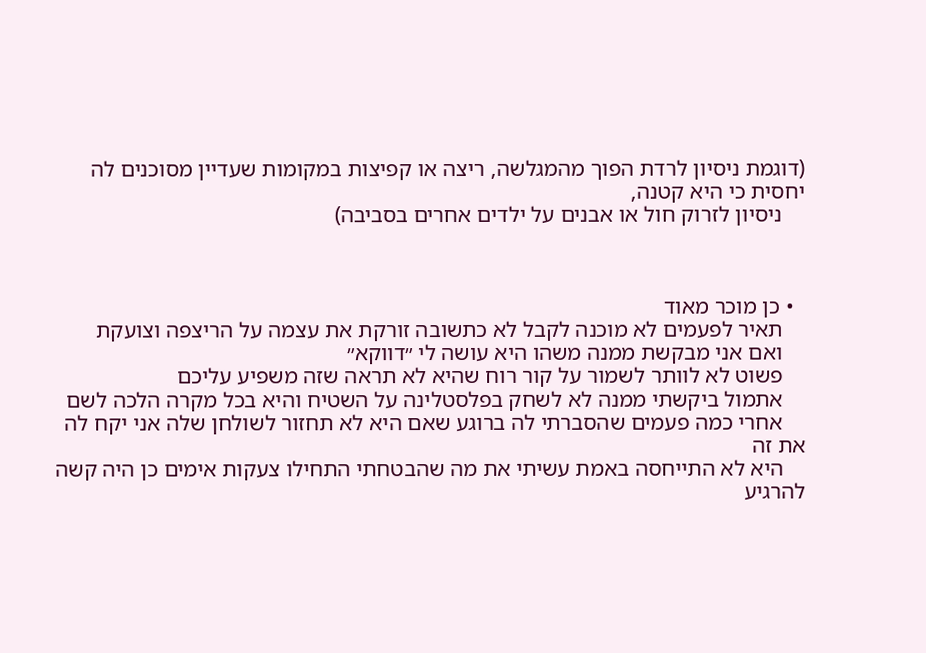(דוגמת ניסיון לרדת הפוך מהמגלשה, ריצה או קפיצות במקומות שעדיין מסוכנים לה יחסית כי היא קטנה,
    ניסיון לזרוק חול או אבנים על ילדים אחרים בסביבה)



  • כן מוכר מאוד
    תאיר לפעמים לא מוכנה לקבל לא כתשובה זורקת את עצמה על הריצפה וצועקת
    ואם אני מבקשת ממנה משהו היא עושה לי ״דווקא״
    פשוט לא לוותר לשמור על קור רוח שהיא לא תראה שזה משפיע עליכם
    אתמול ביקשתי ממנה לא לשחק בפלסטלינה על השטיח והיא בכל מקרה הלכה לשם
    אחרי כמה פעמים שהסברתי לה ברוגע שאם היא לא תחזור לשולחן שלה אני יקח לה את זה
    היא לא התייחסה באמת עשיתי את מה שהבטחתי התחילו צעקות אימים כן היה קשה להרגיע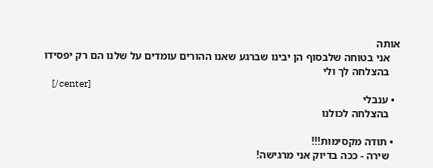אותה
    אני בטוחה שלבסוף הן יבינו שברגע שאנו ההורים עומדים על שלנו הם רק יפסידו
    בהצלחה לך ולי
    [/center]
  • ענבלי
    בהצלחה לכולנו

  • תודה מקסימות!!!
    שירה - ככה בדיוק אני מרגישה!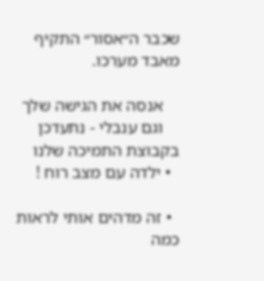שכבר ה״אסור״ התקיף מאבד מערכו.

    אנסה את הגישה שלך
    וגם ענבלי - נתעדכן בקבוצת התמיכה שלנו
  • ילדה עם מצב רוח !

  • זה מדהים אותי לראות כמה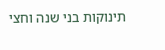תינוקות בני שנה וחצי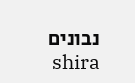נבונים
    shira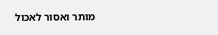מותר ואסור לאכול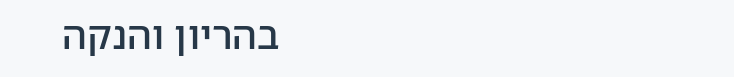בהריון והנקה